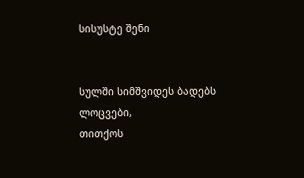სისუსტე შენი


სულში სიმშვიდეს ბადებს ლოცვები,
თითქოს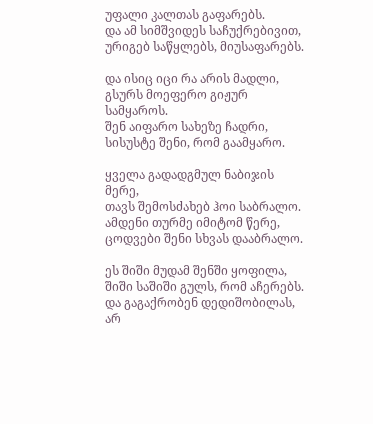უფალი კალთას გაფარებს.
და ამ სიმშვიდეს საჩუქრებივით,
ურიგებ საწყლებს, მიუსაფარებს.

და ისიც იცი რა არის მადლი,
გსურს მოეფერო გიჟურ სამყაროს.
შენ აიფარო სახეზე ჩადრი,
სისუსტე შენი, რომ გაამყარო.

ყველა გადადგმულ ნაბიჯის მერე,
თავს შემოსძახებ ჰოი საბრალო.
ამდენი თურმე იმიტომ წერე,
ცოდვები შენი სხვას დააბრალო.

ეს შიში მუდამ შენში ყოფილა,
შიში საშიში გულს, რომ აჩერებს.
და გაგაქრობენ დედიშობილას,
არ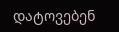დატოვებენ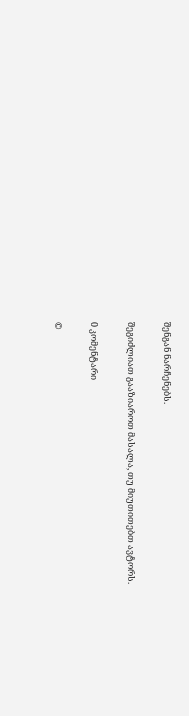შენგან ნარჩენებს.

შეგიძლიათ გააზიაროთ მასალა, თუ მიუთითებთ ავტორს.

0 კომენტარი

©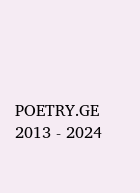POETRY.GE 2013 - 2024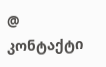@ კონტაქტი